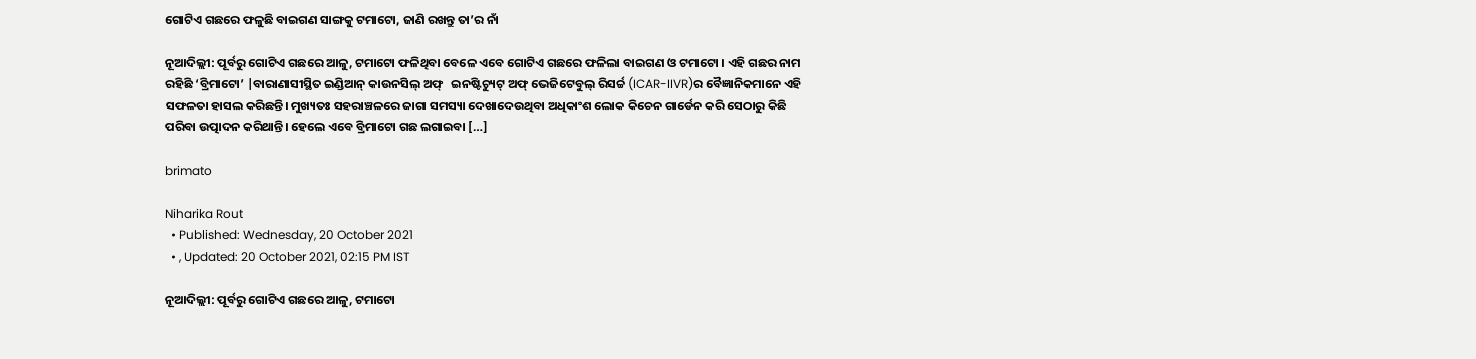ଗୋଟିଏ ଗଛରେ ଫଳୁଛି ବାଇଗଣ ସାଙ୍ଗକୁ ଟମାଟୋ, ଜାଣି ରଖନ୍ତୁ ତା’ର ନାଁ

ନୂଆଦିଲ୍ଲୀ: ପୂର୍ବରୁ ଗୋଟିଏ ଗଛରେ ଆଳୁ, ଟମାଟୋ ଫଳିଥିବା ବେଳେ ଏବେ ଗୋଟିଏ ଗଛରେ ଫଳିଲା ବାଇଗଣ ଓ ଟମାଟୋ । ଏହି ଗଛର ନାମ ରହିଛି ‘ବ୍ରିମାଟୋ’ |ବାରାଣାସୀସ୍ଥିତ ଇଣ୍ଡିଆନ୍ କାଉନସିଲ୍ ଅଫ୍   ଇନଷ୍ଟିଚ୍ୟୁଟ୍ ଅଫ୍ ଭେଜିଟେବୁଲ୍ ରିସର୍ଚ୍ଚ (ICAR-IIVR)ର ବୈଜ୍ଞାନିକମାନେ ଏହି ସଫଳତା ହାସଲ କରିଛନ୍ତି। ମୁଖ୍ୟତଃ ସହରାଞ୍ଚଳରେ ଜାଗା ସମସ୍ୟା ଦେଖାଦେଉଥିବା ଅଧିକାଂଶ ଲୋକ କିଚେନ ଗାର୍ଡେନ କରି ସେଠାରୁ କିଛି ପରିବା ଉତ୍ପାଦନ କରିଥାନ୍ତି। ହେଲେ ଏବେ ବ୍ରିମାଟୋ ଗଛ ଲଗାଇବା […]

brimato

Niharika Rout
  • Published: Wednesday, 20 October 2021
  • , Updated: 20 October 2021, 02:15 PM IST

ନୂଆଦିଲ୍ଲୀ: ପୂର୍ବରୁ ଗୋଟିଏ ଗଛରେ ଆଳୁ, ଟମାଟୋ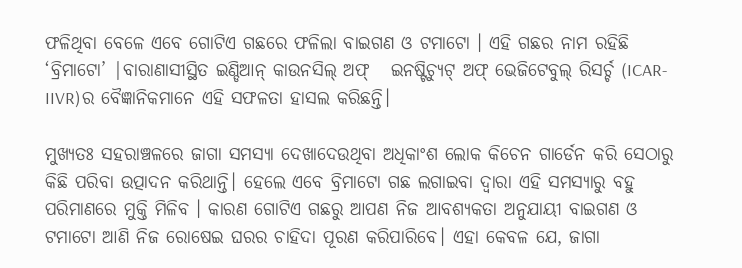ଫଳିଥିବା ବେଳେ ଏବେ ଗୋଟିଏ ଗଛରେ ଫଳିଲା ବାଇଗଣ ଓ ଟମାଟୋ । ଏହି ଗଛର ନାମ ରହିଛି ‘ବ୍ରିମାଟୋ’ |ବାରାଣାସୀସ୍ଥିତ ଇଣ୍ଡିଆନ୍ କାଉନସିଲ୍ ଅଫ୍   ଇନଷ୍ଟିଚ୍ୟୁଟ୍ ଅଫ୍ ଭେଜିଟେବୁଲ୍ ରିସର୍ଚ୍ଚ (ICAR-IIVR)ର ବୈଜ୍ଞାନିକମାନେ ଏହି ସଫଳତା ହାସଲ କରିଛନ୍ତି।

ମୁଖ୍ୟତଃ ସହରାଞ୍ଚଳରେ ଜାଗା ସମସ୍ୟା ଦେଖାଦେଉଥିବା ଅଧିକାଂଶ ଲୋକ କିଚେନ ଗାର୍ଡେନ କରି ସେଠାରୁ କିଛି ପରିବା ଉତ୍ପାଦନ କରିଥାନ୍ତି। ହେଲେ ଏବେ ବ୍ରିମାଟୋ ଗଛ ଲଗାଇବା ଦ୍ୱାରା ଏହି ସମସ୍ୟାରୁ ବହୁ ପରିମାଣରେ ମୁକ୍ତି ମିଳିବ । କାରଣ ଗୋଟିଏ ଗଛରୁ ଆପଣ ନିଜ ଆବଶ୍ୟକତା ଅନୁଯାୟୀ ବାଇଗଣ ଓ ଟମାଟୋ ଆଣି ନିଜ ରୋଷେଇ ଘରର ଚାହିଦା ପୂରଣ କରିପାରିବେ। ଏହା କେବଳ ଯେ, ଜାଗା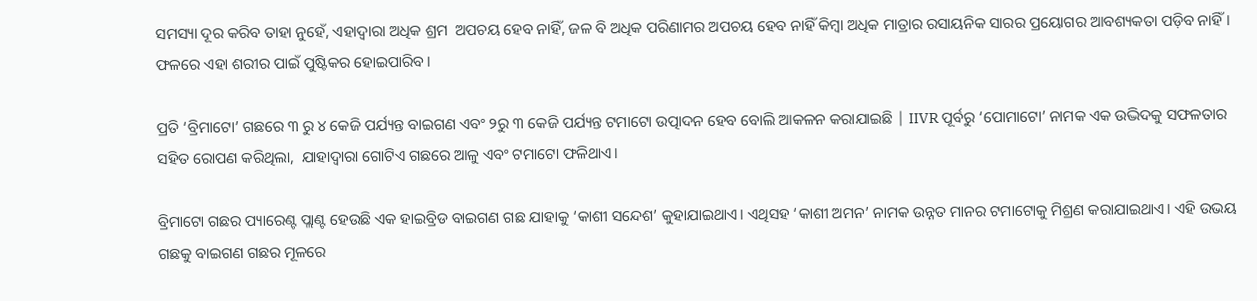ସମସ୍ୟା ଦୂର କରିବ ତାହା ନୁହେଁ, ଏହାଦ୍ୱାରା ଅଧିକ ଶ୍ରମ  ଅପଚୟ ହେବ ନାହିଁ, ଜଳ ବି ଅଧିକ ପରିଣାମର ଅପଚୟ ହେବ ନାହିଁ କିମ୍ବା ଅଧିକ ମାତ୍ରାର ରସାୟନିକ ସାରର ପ୍ରୟୋଗର ଆବଶ୍ୟକତା ପଡ଼ିବ ନାହିଁ। ଫଳରେ ଏହା ଶରୀର ପାଇଁ ପୁଷ୍ଟିକର ହୋଇପାରିବ ।

ପ୍ରତି ‘ବ୍ରିମାଟୋ’ ଗଛରେ ୩ ରୁ ୪ କେଜି ପର୍ଯ୍ୟନ୍ତ ବାଇଗଣ ଏବଂ ୨ରୁ ୩ କେଜି ପର୍ଯ୍ୟନ୍ତ ଟମାଟୋ ଉତ୍ପାଦନ ହେବ ବୋଲି ଆକଳନ କରାଯାଇଛି | IIVR ପୂର୍ବରୁ ‘ପୋମାଟୋ’ ନାମକ ଏକ ଉଦ୍ଭିଦକୁ ସଫଳତାର ସହିତ ରୋପଣ କରିଥିଲା,  ଯାହାଦ୍ୱାରା ଗୋଟିଏ ଗଛରେ ଆଳୁ ଏବଂ ଟମାଟୋ ଫଳିଥାଏ।

ବ୍ରିମାଟୋ ଗଛର ପ୍ୟାରେଣ୍ଟ ପ୍ଲାଣ୍ଟ ହେଉଛି ଏକ ହାଇବ୍ରିଡ ବାଇଗଣ ଗଛ ଯାହାକୁ ‘କାଶୀ ସନ୍ଦେଶ’ କୁହାଯାଇଥାଏ। ଏଥିସହ ‘କାଶୀ ଅମନ’ ନାମକ ଉନ୍ନତ ମାନର ଟମାଟୋକୁ ମିଶ୍ରଣ କରାଯାଇଥାଏ। ଏହି ଉଭୟ ଗଛକୁ ବାଇଗଣ ଗଛର ମୂଳରେ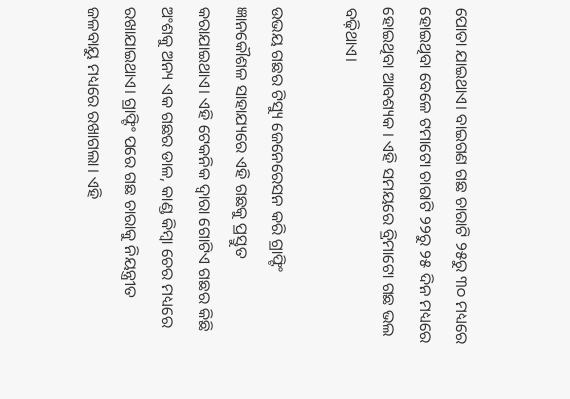ପୋତା ଯାଇଥାଏ। ବାଇଗଣ ଗଛ ଚାରାଟି ୨୫ରୁ ୩୦ ମଧ୍ୟରେ ହୋଇଥିବା ବେଳେ ଟମାଟୋ ଚାରାଟି ୨୨ରୁ ୨୫ ଦିନ ମଧ୍ୟରେ ହୋଇଥିବା ଆବଶ୍ୟକ । ଏହି ସମୟରେ ବ୍ରିମାଟୋ ଗଛ ଭଲ ବଢ଼ିଥାଏ।

ଉଭୟ ଗଛର ଟିସ୍ୟୁ ଜେନେରେସନ କରି ଗ୍ରାଫ୍ଟିଂ ଜ୍ଞାନକୌଶଳ ସାହାଯ୍ୟରେ ଏହି ଗଛକୁ ପ୍ରସ୍ତୁତ କରାଯାଇଥାଏ। ଏହି ଟେକନିକ ଦ୍ୱାରା ଗୋଟିଏ ଗଛର କିଛି ଅଂଶକୁ ଅନ୍ୟ ଏକ ଗଛର ଡାଳ, କାଣ୍ଡ କିମ୍ବା ଚେର ମଧ୍ୟରେ ରଖାଯାଇଥାଏ। ଗ୍ରାଫ୍ଟିଂ ପରେ ଗଛ ଚାରାକୁ ନିୟନ୍ତ୍ରୀତ ଜଳବାୟୁ ମଧ୍ୟରେ ରଖାଗଲା। ଏହି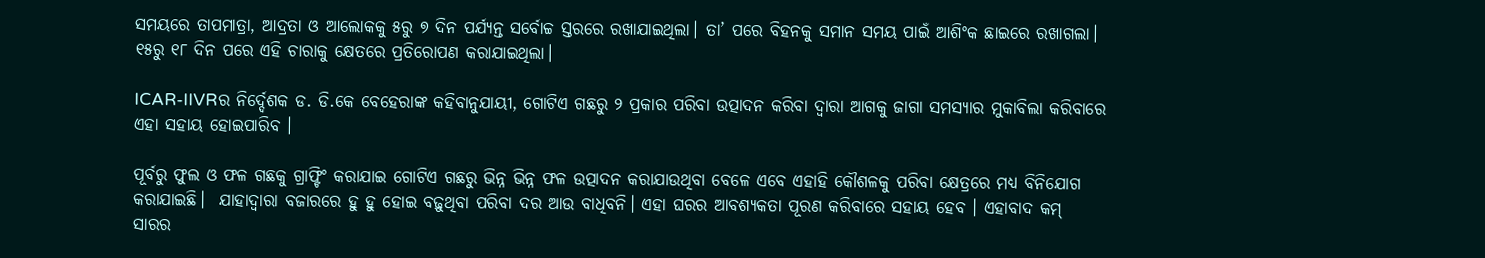ସମୟରେ ତାପମାତ୍ରା, ଆଦ୍ରତା ଓ ଆଲୋକକୁ ୫ରୁ ୭ ଦିନ ପର୍ଯ୍ୟନ୍ତ ସର୍ବୋଚ୍ଚ ସ୍ତରରେ ରଖାଯାଇଥିଲା। ତା’ ପରେ ବିହନକୁ ସମାନ ସମୟ ପାଇଁ ଆଶିଂକ ଛାଇରେ ରଖାଗଲା।  ୧୫ରୁ ୧୮ ଦିନ ପରେ ଏହି ଚାରାକୁ କ୍ଷେତରେ ପ୍ରତିରୋପଣ କରାଯାଇଥିଲା।

ICAR-IIVRର ନିର୍ଦ୍ଦେଶକ ଡ. ଡି.କେ ବେହେରାଙ୍କ କହିବାନୁଯାୟୀ, ଗୋଟିଏ ଗଛରୁ ୨ ପ୍ରକାର ପରିବା ଉତ୍ପାଦନ କରିବା ଦ୍ୱାରା ଆଗକୁ ଜାଗା ସମସ୍ୟାର ମୁକାବିଲା କରିବାରେ ଏହା ସହାୟ ହୋଇପାରିବ ।

ପୂର୍ବରୁ ଫୁଲ ଓ ଫଳ ଗଛକୁ ଗ୍ରାଫ୍ଟିଂ କରାଯାଇ ଗୋଟିଏ ଗଛରୁ ଭିନ୍ନ ଭିନ୍ନ ଫଳ ଉତ୍ପାଦନ କରାଯାଉଥିବା ବେଳେ ଏବେ ଏହାହି କୌଶଳକୁ ପରିବା କ୍ଷେତ୍ରରେ ମଧ୍ୟ ବିନିଯୋଗ କରାଯାଇଛି।  ଯାହାଦ୍ୱାରା ବଜାରରେ ହୁ ହୁ ହୋଇ ବଢ଼ୁଥିବା ପରିବା ଦର ଆଉ ବାଧିବନି। ଏହା ଘରର ଆବଶ୍ୟକତା ପୂରଣ କରିବାରେ ସହାୟ ହେବ । ଏହାବାଦ କମ୍‌ ସାରର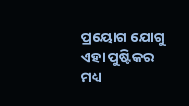ପ୍ରୟୋଗ ଯୋଗୁ ଏହା ପୁଷ୍ଟିକର ମଧ୍ୟ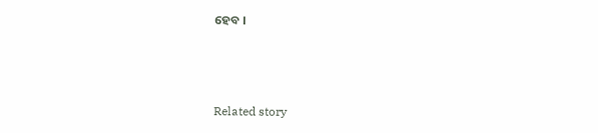ହେବ ।



Related story